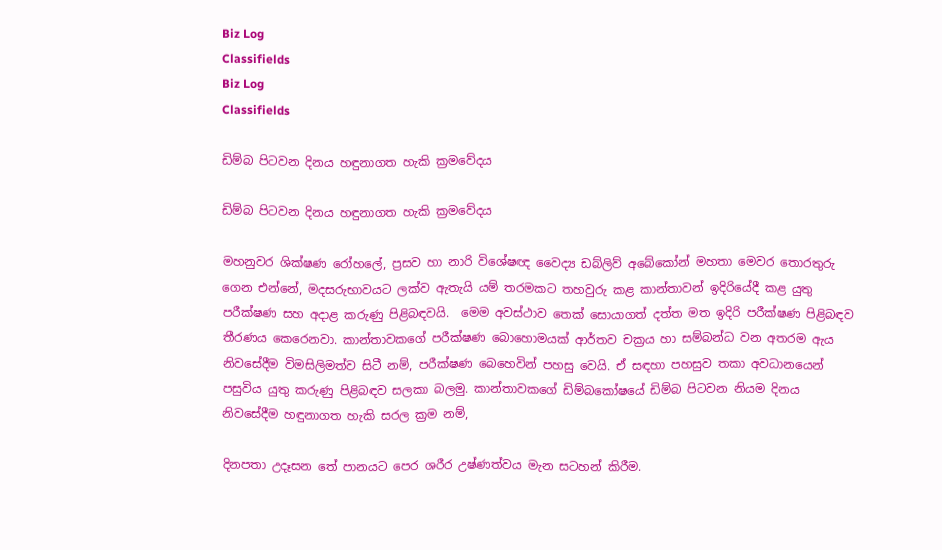Biz Log
Classifields
Biz Log
Classifields

ඩිම්බ පිටවන දිනය හඳුනාගත හැකි ක්‍රමවේදය

ඩිම්බ පිටවන දිනය හඳුනාගත හැකි ක්‍රමවේදය

මහනුවර ශික්ෂණ රෝහලේ, ප්‍රසව හා නාරි විශේෂඥ වෛද්‍ය ඩබ්ලිව් අබේකෝන් මහතා මෙවර තොරතුරු ගෙන එන්නේ, මදසරුභාවයට ලක්ව ඇතැයි යම් තරමකට තහවුරු කළ කාන්තාවන් ඉදිරියේදී කළ යුතු පරීක්ෂණ සහ අදාළ කරුණු පිළිබඳවයි.  මෙම අවස්ථාව තෙක් සොයාගත් දත්ත මත ඉදිරි පරීක්ෂණ පිළිබඳව තීරණය කෙරෙනවා. කාන්තාවකගේ පරීක්ෂණ බොහොමයක් ආර්තව චක්‍රය හා සම්බන්ධ වන අතරම ඇය නිවසේදීම විමසිලිමත්ව සිටී නම්, පරීක්ෂණ බෙහෙවින් පහසු වෙයි. ඒ සඳහා පහසුව තකා අවධානයෙන් පසුවිය යුතු කරුණු පිළිබඳව සලකා බලමු. කාන්තාවකගේ ඩිම්බකෝෂයේ ඩිම්බ පිටවන නියම දිනය නිවසේදීම හඳුනාගත හැකි සරල ක්‍රම නම්,

දිනපතා උදෑසන තේ පානයට පෙර ශරීර උෂ්ණත්වය මැන සටහන් කිරීම.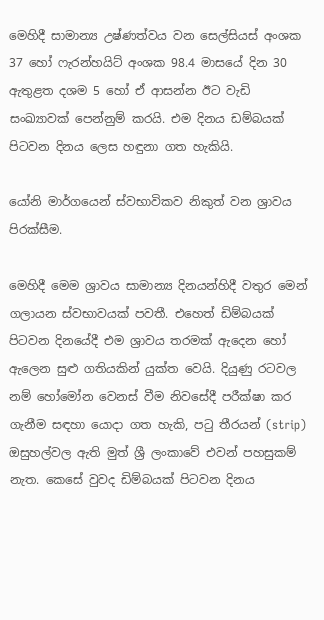මෙහිදී සාමාන්‍ය උෂ්ණත්වය වන සෙල්සියස් අංශක 37 හෝ ෆැරන්හයිට් අංශක 98.4 මාසයේ දින 30 ඇතුළත දශම 5 හෝ ඒ ආසන්න ඊට වැඩි සංඛ්‍යාවක් පෙන්නුම් කරයි. එම දිනය ඩම්බයක් පිටවන දිනය ලෙස හඳුනා ගත හැකියි.

යෝනි මාර්ගයෙන් ස්වභාවිකව නිකුත් වන ශ්‍රාවය පිරක්සීම.

මෙහිදී මෙම ශ්‍රාවය සාමාන්‍ය දිනයන්හිදී වතුර මෙන් ගලායන ස්වභාවයක් පවතී. එහෙත් ඩිම්බයක් පිටවන දිනයේදී එම ශ්‍රාවය තරමක් ඇදෙන හෝ ඇලෙන සුළු ගතියකින් යුක්ත වෙයි. දියුණු රටවල නම් හෝමෝන වෙනස් වීම නිවසේදී පරීක්ෂා කර ගැනීම සඳහා යොදා ගත හැකි, පටු තීරයන් (strip) ඔසුහල්වල ඇති මුත් ශ්‍රී ලංකාවේ එවන් පහසුකම් නැත. කෙසේ වුවද ඩිම්බයක් පිටවන දිනය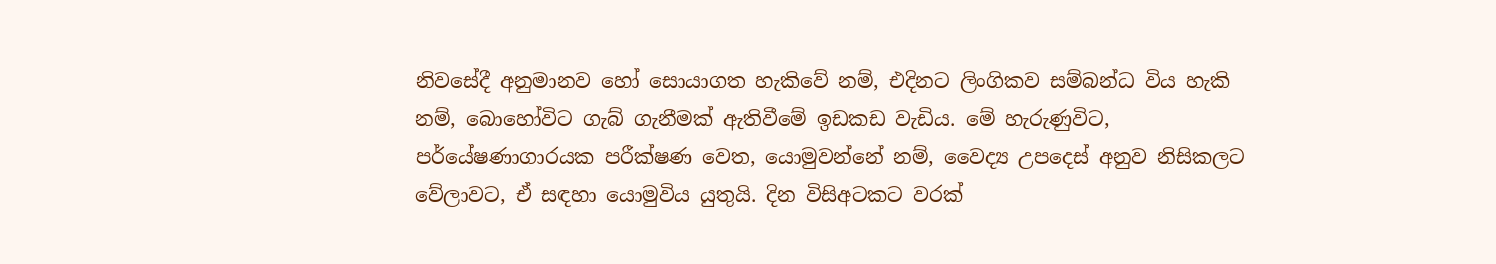නිවසේදී අනුමානව හෝ සොයාගත හැකිවේ නම්, එදිනට ලිංගිකව සම්බන්ධ විය හැකි නම්, බොහෝවිට ගැබ් ගැනීමක් ඇතිවීමේ ඉඩකඩ වැඩිය. මේ හැරුණුවිට, පර්යේෂණාගාරයක පරීක්ෂණ වෙත, යොමුවන්නේ නම්, වෛද්‍ය උපදෙස් අනුව නිසිකලට වේලාවට, ඒ සඳහා යොමුවිය යුතුයි. දින විසිඅටකට වරක්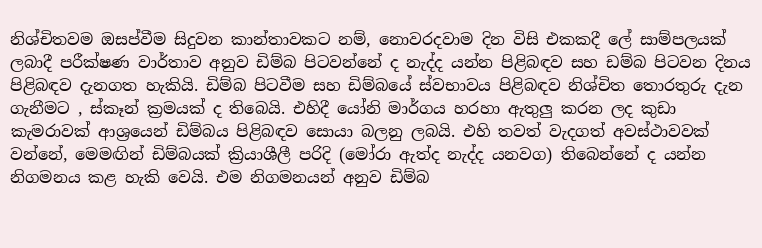නිශ්චිතවම ඔසප්වීම සිදුවන කාන්තාවකට නම්, නොවරදවාම දින විසි එකකදී ලේ සාම්පලයක් ලබාදී පරීක්ෂණ වාර්තාව අනුව ඩිම්බ පිටවන්නේ ද නැද්ද යන්න පිළිබඳව සහ ඩම්බ පිටවන දිනය පිළිබඳව දැනගත හැකියි. ඩිම්බ පිටවීම සහ ඩිම්බයේ ස්වභාවය පිළිබඳව නිශ්චිත තොරතුරු දැන ගැනීමට , ස්කෑන් ක්‍රමයක් ද තිබෙයි. එහිදී යෝනි මාර්ගය හරහා ඇතුලු කරන ලද කුඩා කැමරාවක් ආශ්‍රයෙන් ඩිම්බය පිළිබඳව සොයා බලනු ලබයි. එහි තවත් වැදගත් අවස්ථාවවක් වන්නේ, මෙමඟින් ඩිම්බයක් ක්‍රියාශීලී පරිදි (මෝරා ඇත්ද නැද්ද යනවග) තිබෙන්නේ ද යන්න නිගමනය කළ හැකි වෙයි. එම නිගමනයන් අනුව ඩිම්බ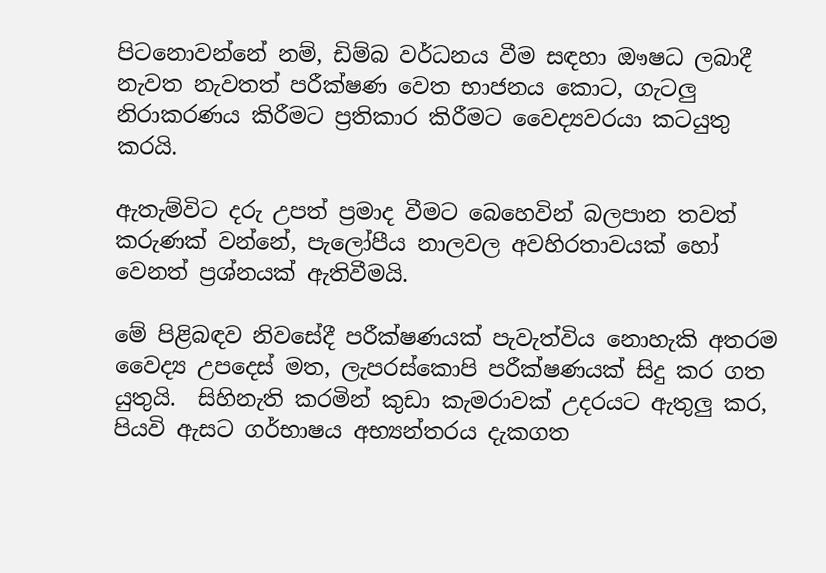පිටනොවන්නේ නම්, ඩිම්බ වර්ධනය වීම සඳහා ඖෂධ ලබාදී නැවත නැවතත් පරීක්ෂණ වෙත භාජනය කොට, ගැටලු නිරාකරණය කිරීමට ප්‍රතිකාර කිරීමට වෛද්‍යවරයා කටයුතු කරයි.

ඇතැම්විට දරු උපත් ප්‍රමාද වීමට බෙහෙවින් බලපාන තවත් කරුණක් වන්නේ, පැලෝපීය නාලවල අවහිරතාවයක් හෝ වෙනත් ප්‍රශ්නයක් ඇතිවීමයි.

මේ පිළිබඳව නිවසේදී පරීක්ෂණයක් පැවැත්විය නොහැකි අතරම වෛද්‍ය උපදෙස් මත, ලැපරස්කොපි පරීක්ෂණයක් සිදු කර ගත යුතුයි.  සිහිනැති කරමින් කුඩා කැමරාවක් උදරයට ඇතුලු කර, පියවි ඇසට ගර්භාෂය අභ්‍යන්තරය දැකගත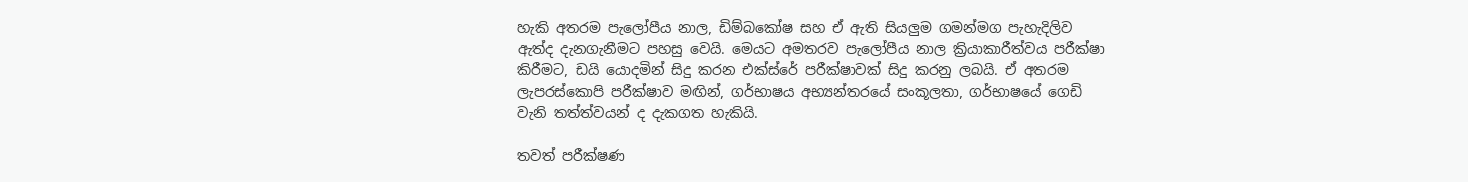හැකි අතරම පැලෝපීය නාල, ඩිම්බකෝෂ සහ ඒ ඇති සියලුම ගමන්මග පැහැදිලිව ඇත්ද දැනගැනීමට පහසු වෙයි. මෙයට අමතරව පැලෝපීය නාල ක්‍රියාකාරීත්වය පරීක්ෂා කිරීමට, ඩයි යොදමින් සිදු කරන එක්ස්රේ පරීක්ෂාවක් සිදු කරනු ලබයි. ඒ අතරම ලැපරස්කොපි පරීක්ෂාව මඟින්, ගර්භාෂය අභ්‍යන්තරයේ සංකූලතා, ගර්භාෂයේ ගෙඩි වැනි තත්ත්වයන් ද දැකගත හැකියි.

තවත් පරීක්ෂණ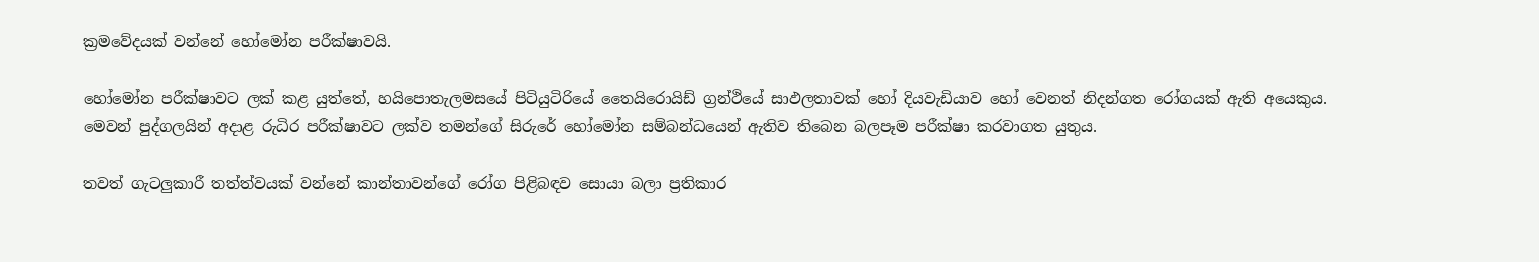ක්‍රමවේදයක් වන්නේ හෝමෝන පරීක්ෂාවයි.

හෝමෝන පරීක්ෂාවට ලක් කළ යුත්තේ, හයිපොතැලමසයේ පිටියුටිරියේ තෛයිරොයිඩ් ග්‍රන්ථියේ සාඵලතාවක් හෝ දියවැඩියාව හෝ වෙනත් නිදන්ගත රෝගයක් ඇති අයෙකුය. මෙවන් පුද්ගලයින් අදාළ රුධිර පරීක්ෂාවට ලක්ව තමන්ගේ සිරුරේ හෝමෝන සම්බන්ධයෙන් ඇතිව තිබෙන බලපෑම පරීක්ෂා කරවාගත යුතුය.

තවත් ගැටලුකාරී තත්ත්වයක් වන්නේ කාන්තාවන්ගේ රෝග පිළිබඳව සොයා බලා ප්‍රතිකාර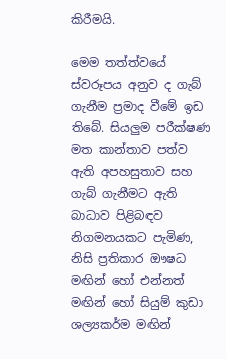කිරීමයි.

මෙම තත්ත්වයේ ස්වරූපය අනුව ද ගැබ් ගැනීම ප්‍රමාද වීමේ ඉඩ තිබේ. සියලුම පරීක්ෂණ මත කාන්තාව පත්ව ඇති අපහසුතාව සහ ගැබ් ගැනීමට ඇති බාධාව පිළිබඳව නිගමනයකට පැමිණ, නිසි ප්‍රතිකාර ඖෂධ මඟින් හෝ එන්නත් මඟින් හෝ සියුම් කුඩා ශල්‍යකර්ම මඟින්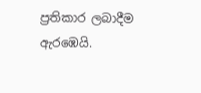ප්‍රතිකාර ලබාදීම ඇරඹෙයි.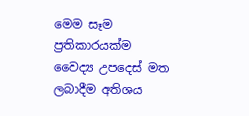මෙම සෑම ප්‍රතිකාරයක්ම වෛද්‍ය උපදෙස් මත ලබාදීම අතිශය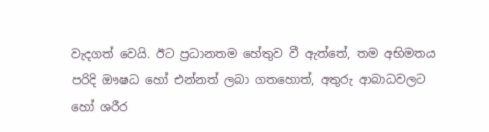වැදගත් වෙයි. ඊට ප්‍රධානතම හේතුව වී ඇත්තේ, තම අභිමතය පරිදි ඖෂධ හෝ එන්නත් ලබා ගතහොත්, අතුරු ආබාධවලට හෝ ශරීර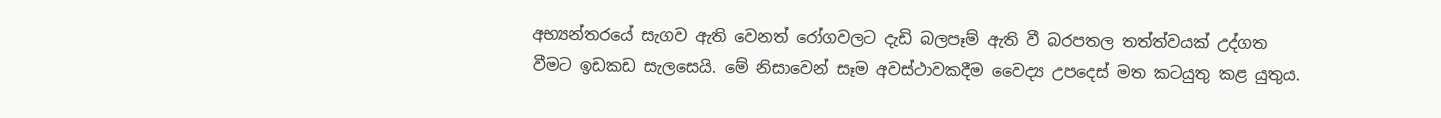අභ්‍යන්තරයේ සැගව ඇති වෙනත් රෝගවලට දැඩි බලපෑම් ඇති වී බරපතල තත්ත්වයක් උද්ගත වීමට ඉඩකඩ සැලසෙයි. මේ නිසාවෙන් සෑම අවස්ථාවකදීම වෛද්‍ය උපදෙස් මත කටයුතු කළ යුතුය.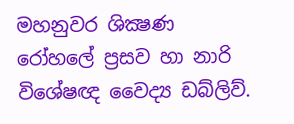මහනුවර ශික්‍ෂණ රෝහලේ ප්‍රසව හා නාරි විශේෂඥ වෛද්‍ය ඩබ්ලිව්.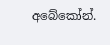අබේකෝන්.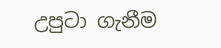උපුටා ගැනීම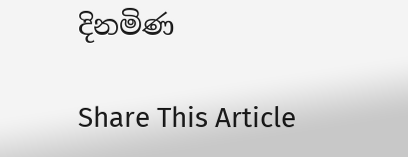දිනමිණ

Share This Article